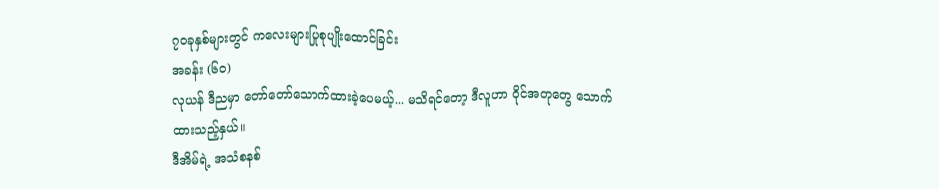၇၀ခုနှစ်များတွင် ကလေးများပြုစုပျိုးထောင်ခြင်း
အခန်း (၆၀)
လုယန် ဒီညမှာ တော်တော်သောက်ထားခဲ့ပေမယ့်... မသိရင်တော့ ဒီလူဟာ ဝိုင်အတုတွေ သောက်ထားသည့်နှယ်။
ဒီအိမ်ရဲ့ အသံစနစ်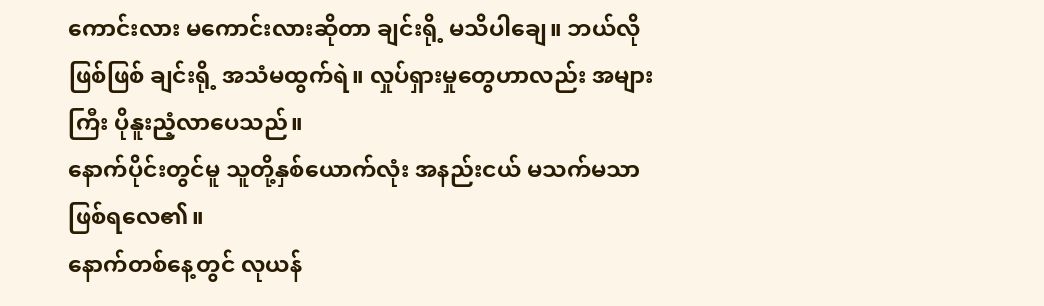ကောင်းလား မကောင်းလားဆိုတာ ချင်းရို့ မသိပါချေ။ ဘယ်လိုဖြစ်ဖြစ် ချင်းရို့ အသံမထွက်ရဲ။ လှုပ်ရှားမှုတွေဟာလည်း အများကြီး ပိုနူးညံ့လာပေသည်။
နောက်ပိုင်းတွင်မူ သူတို့နှစ်ယောက်လုံး အနည်းငယ် မသက်မသာဖြစ်ရလေ၏။
နောက်တစ်နေ့တွင် လုယန်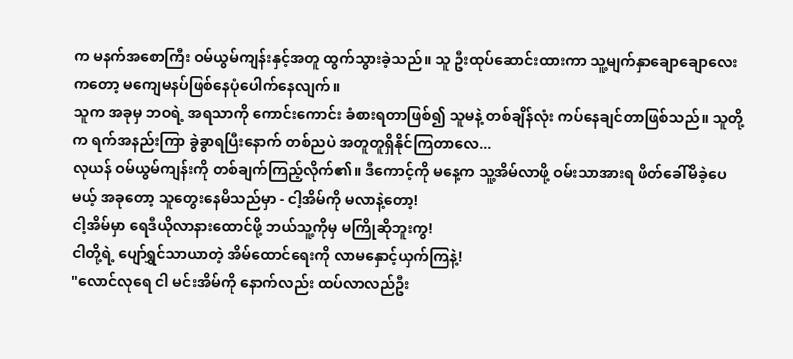က မနက်အစောကြီး ဝမ်ယွမ်ကျန်းနှင့်အတူ ထွက်သွားခဲ့သည်။ သူ ဦးထုပ်ဆောင်းထားကာ သူ့မျက်နှာချောချောလေးကတော့ မကျေမနပ်ဖြစ်နေပုံပေါက်နေလျက်။
သူက အခုမှ ဘဝရဲ့ အရသာကို ကောင်းကောင်း ခံစားရတာဖြစ်၍ သူမနဲ့ တစ်ချိန်လုံး ကပ်နေချင်တာဖြစ်သည်။ သူတို့က ရက်အနည်းကြာ ခွဲခွာရပြီးနောက် တစ်ညပဲ အတူတူရှိနိုင်ကြတာလေ...
လုယန် ဝမ်ယွမ်ကျန်းကို တစ်ချက်ကြည့်လိုက်၏။ ဒီကောင့်ကို မနေ့က သူ့အိမ်လာဖို့ ဝမ်းသာအားရ ဖိတ်ခေါ်မိခဲ့ပေမယ့် အခုတော့ သူတွေးနေမိသည်မှာ - ငါ့အိမ်ကို မလာနဲ့တော့!
ငါ့အိမ်မှာ ရေဒီယိုလာနားထောင်ဖို့ ဘယ်သူ့ကိုမှ မကြိုဆိုဘူးကွ!
ငါတို့ရဲ့ ပျော်ရွှင်သာယာတဲ့ အိမ်ထောင်ရေးကို လာမနှောင့်ယှက်ကြနဲ့!
"လောင်လုရေ ငါ မင်းအိမ်ကို နောက်လည်း ထပ်လာလည်ဦး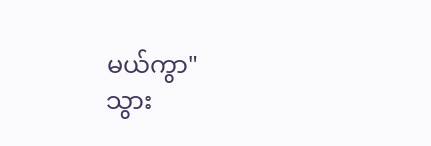မယ်ကွာ"
သွား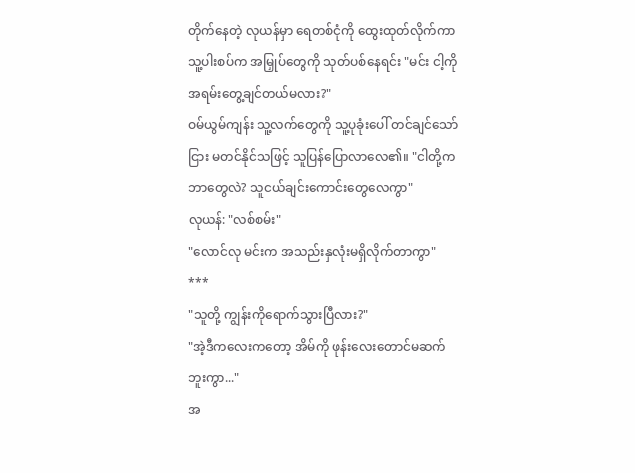တိုက်နေတဲ့ လုယန်မှာ ရေတစ်ငုံကို ထွေးထုတ်လိုက်ကာ သူ့ပါးစပ်က အမြှုပ်တွေကို သုတ်ပစ်နေရင်း "မင်း ငါ့ကို အရမ်းတွေ့ချင်တယ်မလား?"
ဝမ်ယွမ်ကျန်း သူ့လက်တွေကို သူ့ပုခုံးပေါ် တင်ချင်သော်ငြား မတင်နိုင်သဖြင့် သူပြန်ပြောလာလေ၏။ "ငါတို့ကဘာတွေလဲ? သူငယ်ချင်းကောင်းတွေလေကွာ"
လုယန်: "လစ်စမ်း"
"လောင်လု မင်းက အသည်းနှလုံးမရှိလိုက်တာကွာ"
***
"သူတို့ ကျွန်းကိုရောက်သွားပြီလား?"
"အဲ့ဒီကလေးကတော့ အိမ်ကို ဖုန်းလေးတောင်မဆက်ဘူးကွာ..."
အ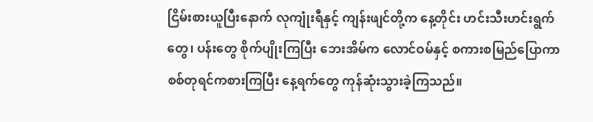ငြိမ်းစားယူပြီးနောက် လုကျုံးရီနှင့် ကျန်းဖျင်တို့က နေ့တိုင်း ဟင်းသီးဟင်းရွက်တွေ၊ ပန်းတွေ စိုက်ပျိုးကြပြီး ဘေးအိမ်က လောင်ဝမ်နှင့် စကားစမြည်ပြောကာ စစ်တုရင်ကစားကြပြီး နေ့ရက်တွေ ကုန်ဆုံးသွားခဲ့ကြသည်။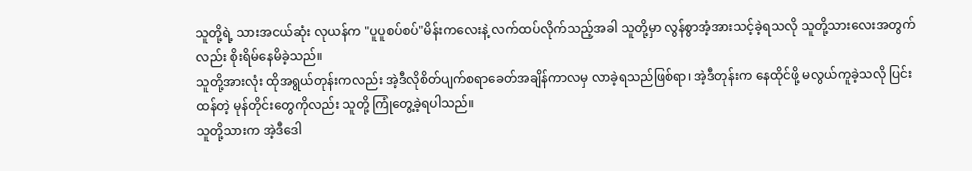သူတို့ရဲ့ သားအငယ်ဆုံး လုယန်က "ပူပူစပ်စပ်"မိန်းကလေးနဲ့ လက်ထပ်လိုက်သည့်အခါ သူတို့မှာ လွန်စွာအံ့အားသင့်ခဲ့ရသလို သူတို့သားလေးအတွက်လည်း စိုးရိမ်နေမိခဲ့သည်။
သူတို့အားလုံး ထိုအရွယ်တုန်းကလည်း အဲ့ဒီလိုစိတ်ပျက်စရာခေတ်အချိန်ကာလမှ လာခဲ့ရသည်ဖြစ်ရာ၊ အဲ့ဒီတုန်းက နေထိုင်ဖို့ မလွယ်ကူခဲ့သလို ပြင်းထန်တဲ့ မုန်တိုင်းတွေကိုလည်း သူတို့ ကြုံတွေ့ခဲ့ရပါသည်။
သူတို့သားက အဲ့ဒီဒေါ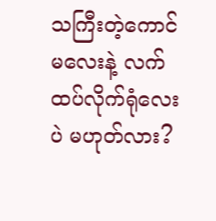သကြီးတဲ့ကောင်မလေးနဲ့ လက်ထပ်လိုက်ရုံလေးပဲ မဟုတ်လား?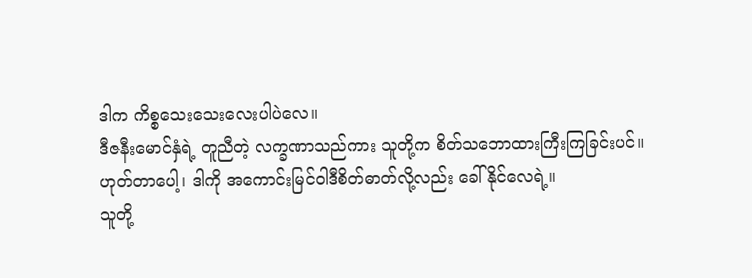ဒါက ကိစ္စသေးသေးလေးပါပဲလေ။
ဒီဇနီးမောင်နှံရဲ့ တူညီတဲ့ လက္ခဏာသည်ကား သူတို့က စိတ်သဘောထားကြီးကြခြင်းပင်။
ဟုတ်တာပေါ့၊ ဒါကို အကောင်းမြင်ဝါဒီစိတ်ဓာတ်လို့လည်း ခေါ်နိုင်လေရဲ့။
သူတို့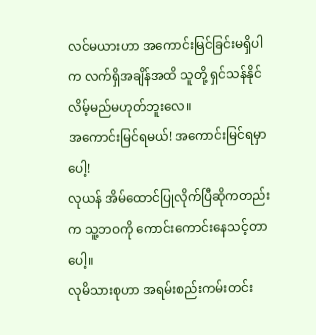လင်မယားဟာ အကောင်းမြင်ခြင်းမရှိပါက လက်ရှိအချိန်အထိ သူတို့ ရှင်သန်နိုင်လိမ့်မည်မဟုတ်ဘူးလေ။
အကောင်းမြင်ရမယ်! အကောင်းမြင်ရမှာပေါ့!
လုယန် အိမ်ထောင်ပြုလိုက်ပြီဆိုကတည်းက သူ့ဘဝကို ကောင်းကောင်းနေသင့်တာပေါ့။
လုမိသားစုဟာ အရမ်းစည်းကမ်းတင်း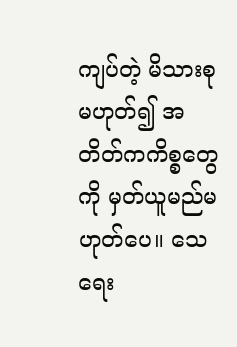ကျပ်တဲ့ မိသားစုမဟုတ်၍ အတိတ်ကကိစ္စတွေကို မှတ်ယူမည်မဟုတ်ပေ။ သေရေး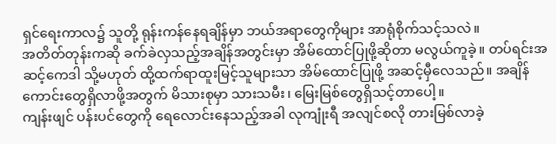ရှင်ရေးကာလ၌ သူတို့ ရုန်းကန်နေရချိန်မှာ ဘယ်အရာတွေကိုများ အာရုံစိုက်သင့်သလဲ။
အတိတ်တုန်းကဆို ခက်ခဲလှသည့်အချိန်အတွင်းမှာ အိမ်ထောင်ပြုဖို့ဆိုတာ မလွယ်ကူခဲ့။ တပ်ရင်းအဆင့်ကေဒါ သို့မဟုတ် ထို့ထက်ရာထူးမြင့်သူများသာ အိမ်ထောင်ပြုဖို့ အဆင့်မှီလေသည်။ အချိန်ကောင်းတွေရှိလာဖို့အတွက် မိသားစုမှာ သားသမီး၊ မြေးမြစ်တွေရှိသင့်တာပေါ့။
ကျန်းဖျင် ပန်းပင်တွေကို ရေလောင်းနေသည့်အခါ လုကျုံးရီ အလျင်စလို တားမြစ်လာခဲ့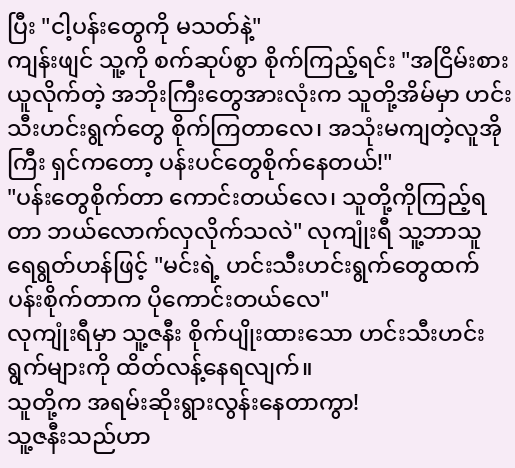ပြီး "ငါ့ပန်းတွေကို မသတ်နဲ့"
ကျန်းဖျင် သူ့ကို စက်ဆုပ်စွာ စိုက်ကြည့်ရင်း "အငြိမ်းစားယူလိုက်တဲ့ အဘိုးကြီးတွေအားလုံးက သူတို့အိမ်မှာ ဟင်းသီးဟင်းရွက်တွေ စိုက်ကြတာလေ၊ အသုံးမကျတဲ့လူအိုကြီး ရှင်ကတော့ ပန်းပင်တွေစိုက်နေတယ်!"
"ပန်းတွေစိုက်တာ ကောင်းတယ်လေ၊ သူတို့ကိုကြည့်ရတာ ဘယ်လောက်လှလိုက်သလဲ" လုကျုံးရီ သူ့ဘာသူ ရေရွတ်ဟန်ဖြင့် "မင်းရဲ့ ဟင်းသီးဟင်းရွက်တွေထက် ပန်းစိုက်တာက ပိုကောင်းတယ်လေ"
လုကျုံးရီမှာ သူ့ဇနီး စိုက်ပျိုးထားသော ဟင်းသီးဟင်းရွက်များကို ထိတ်လန့်နေရလျက်။
သူတို့က အရမ်းဆိုးရွားလွန်းနေတာကွာ!
သူ့ဇနီးသည်ဟာ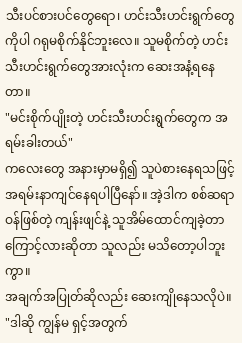သီးပင်စားပင်တွေရော၊ ဟင်းသီးဟင်းရွက်တွေကိုပါ ဂရုမစိုက်နိုင်ဘူးလေ။ သူမစိုက်တဲ့ ဟင်းသီးဟင်းရွက်တွေအားလုံးက ဆေးအနံ့ရနေတာ။
"မင်းစိုက်ပျိုးတဲ့ ဟင်းသီးဟင်းရွက်တွေက အရမ်းခါးတယ်"
ကလေးတွေ အနားမှာမရှိ၍ သူပဲစားနေရသဖြင့် အရမ်းနာကျင်နေရပါပြီနော်။ အဲ့ဒါက စစ်ဆရာဝန်ဖြစ်တဲ့ ကျန်းဖျင်နဲ့ သူအိမ်ထောင်ကျခဲ့တာကြောင့်လားဆိုတာ သူလည်း မသိတော့ပါဘူးကွာ။
အချက်အပြုတ်ဆိုလည်း ဆေးကျိုနေသလိုပဲ။
"ဒါဆို ကျွန်မ ရှင့်အတွက်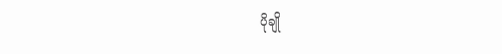ပိုချို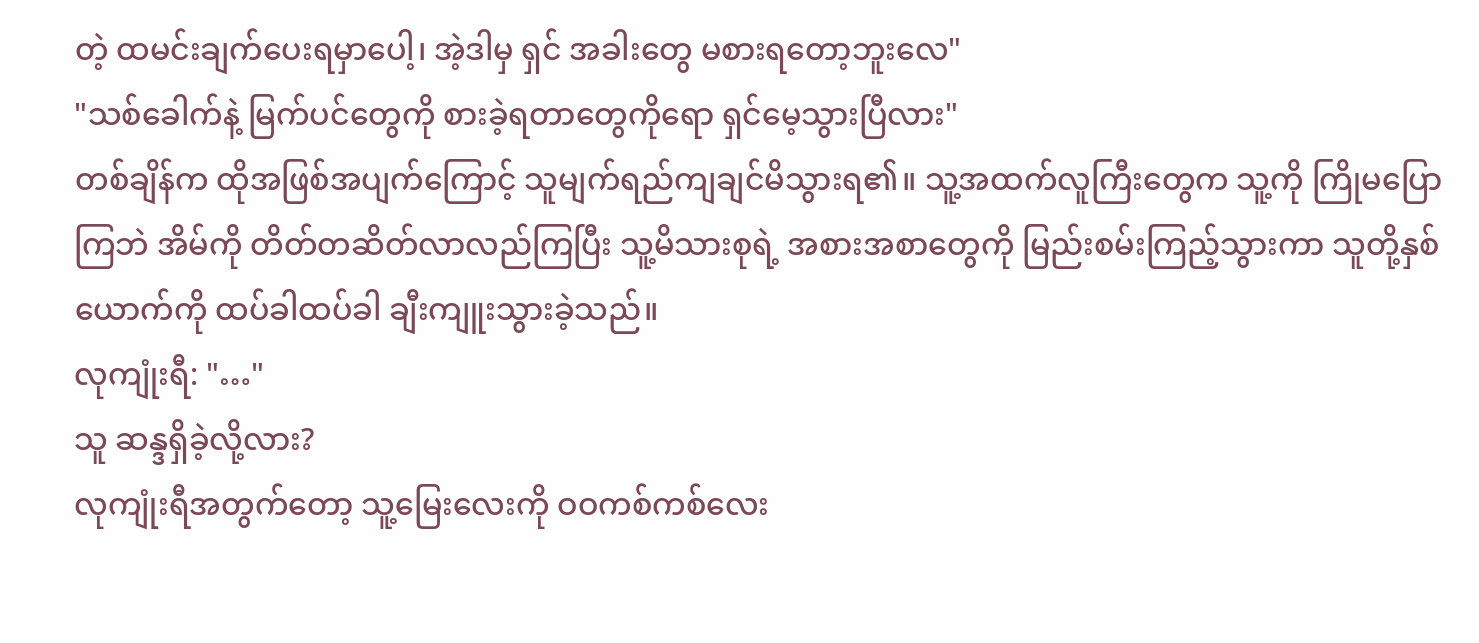တဲ့ ထမင်းချက်ပေးရမှာပေါ့၊ အဲ့ဒါမှ ရှင် အခါးတွေ မစားရတော့ဘူးလေ"
"သစ်ခေါက်နဲ့ မြက်ပင်တွေကို စားခဲ့ရတာတွေကိုရော ရှင်မေ့သွားပြီလား"
တစ်ချိန်က ထိုအဖြစ်အပျက်ကြောင့် သူမျက်ရည်ကျချင်မိသွားရ၏။ သူ့အထက်လူကြီးတွေက သူ့ကို ကြိုမပြောကြဘဲ အိမ်ကို တိတ်တဆိတ်လာလည်ကြပြီး သူ့မိသားစုရဲ့ အစားအစာတွေကို မြည်းစမ်းကြည့်သွားကာ သူတို့နှစ်ယောက်ကို ထပ်ခါထပ်ခါ ချီးကျူးသွားခဲ့သည်။
လုကျုံးရီ: "…"
သူ ဆန္ဒရှိခဲ့လို့လား?
လုကျုံးရီအတွက်တော့ သူ့မြေးလေးကို ဝဝကစ်ကစ်လေး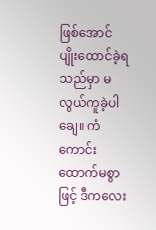ဖြစ်အောင် ပျိုးထောင်ခဲ့ရသည်မှာ မလွယ်ကူခဲ့ပါချေ။ ကံကောင်းထောက်မစွာဖြင့် ဒီကလေး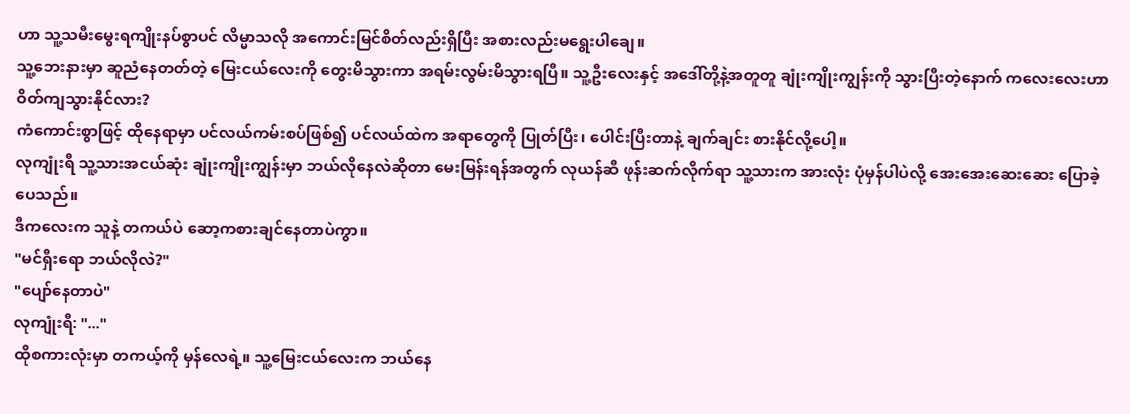ဟာ သူ့သမီးမွေးရကျိုးနပ်စွာပင် လိမ္မာသလို အကောင်းမြင်စိတ်လည်းရှိပြီး အစားလည်းမရွေးပါချေ။
သူ့ဘေးနားမှာ ဆူညံနေတတ်တဲ့ မြေးငယ်လေးကို တွေးမိသွားကာ အရမ်းလွမ်းမိသွားရပြီ။ သူ့ဦးလေးနှင့် အဒေါ်တို့နဲ့အတူတူ ချုံးကျိုးကျွန်းကို သွားပြီးတဲ့နောက် ကလေးလေးဟာ ဝိတ်ကျသွားနိုင်လား?
ကံကောင်းစွာဖြင့် ထိုနေရာမှာ ပင်လယ်ကမ်းစပ်ဖြစ်၍ ပင်လယ်ထဲက အရာတွေကို ပြုတ်ပြီး၊ ပေါင်းပြီးတာနဲ့ ချက်ချင်း စားနိုင်လို့ပေါ့။
လုကျုံးရီ သူ့သားအငယ်ဆုံး ချုံးကျိုးကျွန်းမှာ ဘယ်လိုနေလဲဆိုတာ မေးမြန်းရန်အတွက် လုယန်ဆီ ဖုန်းဆက်လိုက်ရာ သူ့သားက အားလုံး ပုံမှန်ပါပဲလို့ အေးအေးဆေးဆေး ပြောခဲ့ပေသည်။
ဒီကလေးက သူနဲ့ တကယ်ပဲ ဆော့ကစားချင်နေတာပဲကွာ။
"မင်ရှီးရော ဘယ်လိုလဲ?"
"ပျော်နေတာပဲ"
လုကျုံးရီ: "..."
ထိုစကားလုံးမှာ တကယ့်ကို မှန်လေရဲ့။ သူ့မြေးငယ်လေးက ဘယ်နေ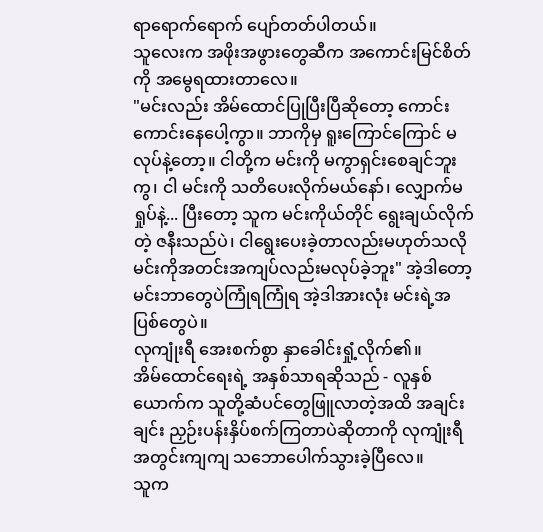ရာရောက်ရောက် ပျော်တတ်ပါတယ်။
သူလေးက အဖိုးအဖွားတွေဆီက အကောင်းမြင်စိတ်ကို အမွေရထားတာလေ။
"မင်းလည်း အိမ်ထောင်ပြုပြီးပြီဆိုတော့ ကောင်းကောင်းနေပေါ့ကွာ။ ဘာကိုမှ ရူးကြောင်ကြောင် မလုပ်နဲ့တော့။ ငါတို့က မင်းကို မကွာရှင်းစေချင်ဘူးကွ၊ ငါ မင်းကို သတိပေးလိုက်မယ်နော်၊ လျှောက်မရှုပ်နဲ့... ပြီးတော့ သူက မင်းကိုယ်တိုင် ရွေးချယ်လိုက်တဲ့ ဇနီးသည်ပဲ၊ ငါရွေးပေးခဲ့တာလည်းမဟုတ်သလို မင်းကိုအတင်းအကျပ်လည်းမလုပ်ခဲ့ဘူး" အဲ့ဒါတော့ မင်းဘာတွေပဲကြုံရကြုံရ အဲ့ဒါအားလုံး မင်းရဲ့အပြစ်တွေပဲ။
လုကျုံးရီ အေးစက်စွာ နှာခေါင်းရှုံ့လိုက်၏။
အိမ်ထောင်ရေးရဲ့ အနှစ်သာရဆိုသည် - လူနှစ်ယောက်က သူတို့ဆံပင်တွေဖြူလာတဲ့အထိ အချင်းချင်း ညှဉ်းပန်းနှိပ်စက်ကြတာပဲဆိုတာကို လုကျုံးရီ အတွင်းကျကျ သဘောပေါက်သွားခဲ့ပြီလေ။
သူက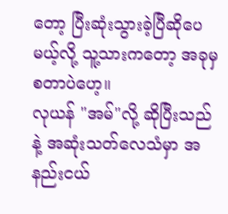တော့ ပြီးဆုံးသွားခဲ့ပြီဆိုပေမယ့်လို့ သူ့သားကတော့ အခုမှ စတာပဲဟေ့။
လုယန် "အမ်"လို့ ဆိုပြီးသည်နဲ့ အဆုံးသတ်လေသံမှာ အနည်းငယ်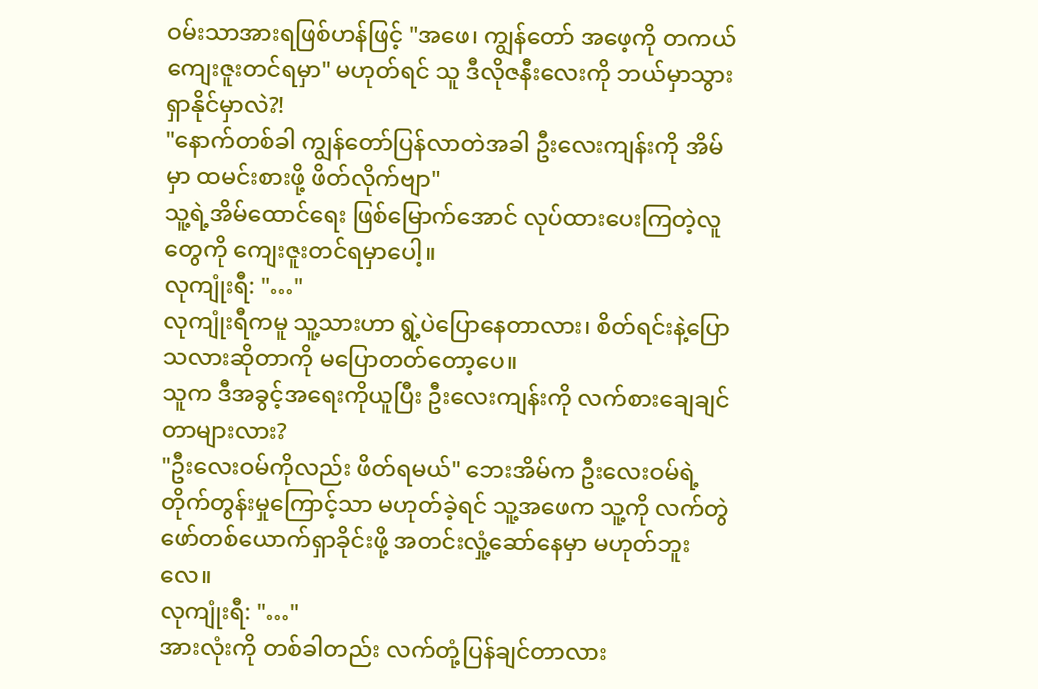ဝမ်းသာအားရဖြစ်ဟန်ဖြင့် "အဖေ၊ ကျွန်တော် အဖေ့ကို တကယ်ကျေးဇူးတင်ရမှာ" မဟုတ်ရင် သူ ဒီလိုဇနီးလေးကို ဘယ်မှာသွားရှာနိုင်မှာလဲ?!
"နောက်တစ်ခါ ကျွန်တော်ပြန်လာတဲအခါ ဦးလေးကျန်းကို အိမ်မှာ ထမင်းစားဖို့ ဖိတ်လိုက်ဗျာ"
သူ့ရဲ့အိမ်ထောင်ရေး ဖြစ်မြောက်အောင် လုပ်ထားပေးကြတဲ့လူတွေကို ကျေးဇူးတင်ရမှာပေါ့။
လုကျုံးရီ: "…"
လုကျုံးရီကမူ သူ့သားဟာ ရွဲ့ပဲပြောနေတာလား၊ စိတ်ရင်းနဲ့ပြောသလားဆိုတာကို မပြောတတ်တော့ပေ။
သူက ဒီအခွင့်အရေးကိုယူပြီး ဦးလေးကျန်းကို လက်စားချေချင်တာများလား?
"ဦးလေးဝမ်ကိုလည်း ဖိတ်ရမယ်" ဘေးအိမ်က ဦးလေးဝမ်ရဲ့ တိုက်တွန်းမှုကြောင့်သာ မဟုတ်ခဲ့ရင် သူ့အဖေက သူ့ကို လက်တွဲဖော်တစ်ယောက်ရှာခိုင်းဖို့ အတင်းလှုံ့ဆော်နေမှာ မဟုတ်ဘူးလေ။
လုကျုံးရီ: "…"
အားလုံးကို တစ်ခါတည်း လက်တုံ့ပြန်ချင်တာလား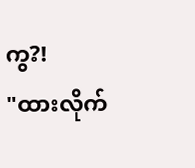ကွ?!
"ထားလိုက်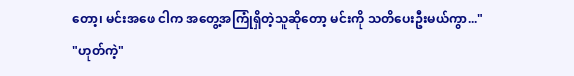တော့၊ မင်းအဖေ ငါက အတွေ့အကြုံရှိတဲ့သူဆိုတော့ မင်းကို သတိပေးဦးမယ်ကွာ..."
"ဟုတ်ကဲ့"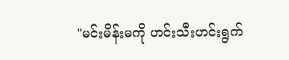"မင်းမိန်းမကို ဟင်းသီးဟင်းရွက်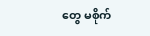တွေ မစိုက်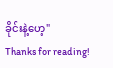ခိုင်းနဲ့ဟေ့"
Thanks for reading!